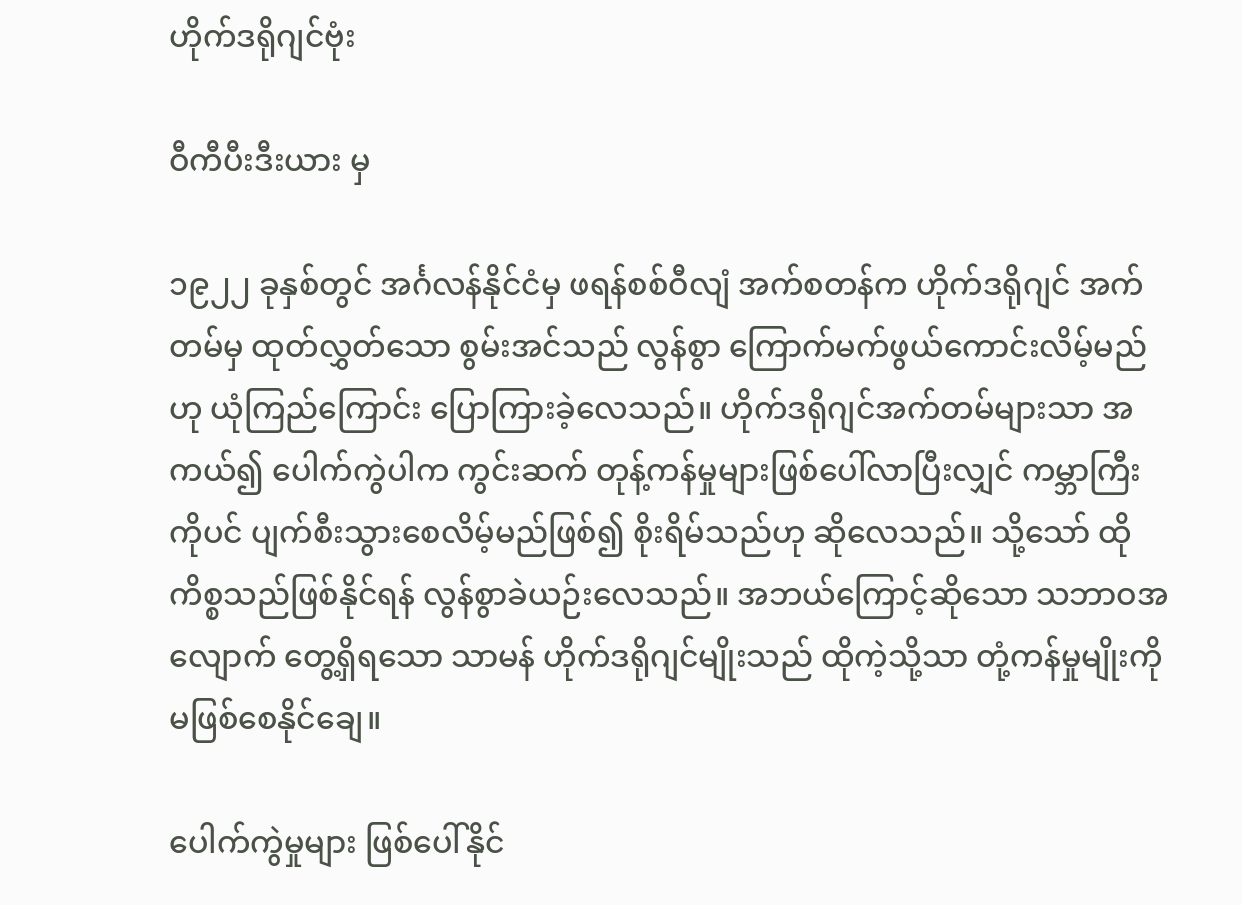ဟိုက်ဒရိုဂျင်ဗုံး

ဝီကီပီးဒီးယား မှ

၁၉၂၂ ခုနှစ်တွင် အင်္ဂလန်နိုင်ငံမှ ဖရန်စစ်ဝီလျံ အက်စတန်က ဟိုက်ဒရိုဂျင် အက်တမ်မှ ထုတ်လွှတ်သော စွမ်းအင်သည် လွန်စွာ ကြောက်မက်ဖွယ်ကောင်းလိမ့်မည်ဟု ယုံကြည်ကြောင်း ပြောကြားခဲ့လေသည်။ ဟိုက်ဒရိုဂျင်အက်တမ်များသာ အကယ်၍ ပေါက်ကွဲပါက ကွင်းဆက် တုန့်ကန်မှုများဖြစ်ပေါ်လာပြီးလျှင် ကမ္ဘာကြီးကိုပင် ပျက်စီးသွားစေလိမ့်မည်ဖြစ်၍ စိုးရိမ်သည်ဟု ဆိုလေသည်။ သို့သော် ထိုကိစ္စသည်ဖြစ်နိုင်ရန် လွန်စွာခဲယဉ်းလေသည်။ အဘယ်ကြောင့်ဆိုသော သဘာဝအလျောက် တွေ့ရှိရသော သာမန် ဟိုက်ဒရိုဂျင်မျိုးသည် ထိုကဲ့သို့သာ တုံ့ကန်မှုမျိုးကို မဖြစ်စေနိုင်ချေ။

ပေါက်ကွဲမှုများ ဖြစ်ပေါ်နိုင်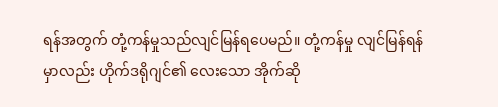ရန်အတွက် တုံ့ကန်မှုသည်လျင်မြန်ရပေမည်။ တုံ့ကန်မှု လျင်မြန်ရန်မှာလည်း ဟိုက်ဒရိုဂျင်၏ လေးသော အိုက်ဆို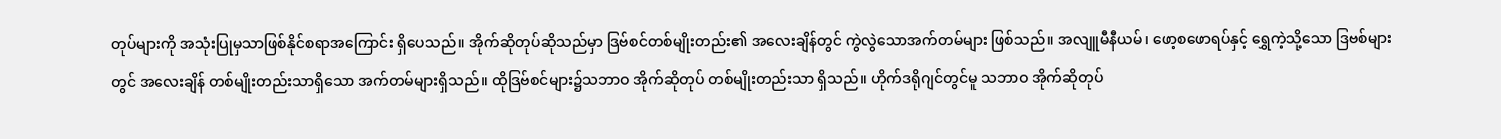တုပ်များကို အသုံးပြုမှသာဖြစ်နိုင်စရာအကြောင်း ရှိပေသည်။ အိုက်ဆိုတုပ်ဆိုသည်မှာ ဒြဗ်စင်တစ်မျိုးတည်း၏ အလေးချိန်တွင် ကွဲလွဲသောအက်တမ်များ ဖြစ်သည်။ အလျူမီနီယမ်၊ ဖော့စဖောရပ်နှင့် ရွှေကဲ့သို့သော ဒြဗစ်များတွင် အလေးချိန် တစ်မျိုးတည်းသာရှိသော အက်တမ်များရှိသည်။ ထိုဒြဗ်စင်များ၌သဘာဝ အိုက်ဆိုတုပ် တစ်မျိုးတည်းသာ ရှိသည်။ ဟိုက်ဒရိုဂျင်တွင်မူ သဘာဝ အိုက်ဆိုတုပ်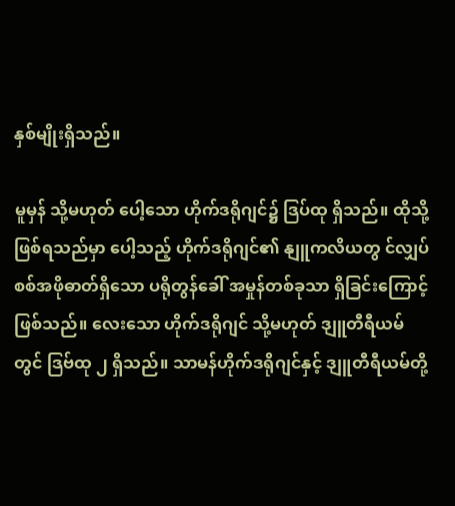နှစ်မျိုးရှိသည်။

မူမှန် သို့မဟုတ် ပေါ့သော ဟိုက်ဒရိုဂျင်၌ ဒြပ်ထု ရှိသည်။ ထိုသို့ဖြစ်ရသည်မှာ ပေါ့သည့် ဟိုက်ဒရိုဂျင်၏ နျူကလိယတွ င်လျှပ်စစ်အဖိုဓာတ်ရှိသော ပရိုတွန်ခေါ် အမှုန်တစ်ခုသာ ရှိခြင်းကြောင့်ဖြစ်သည်။ လေးသော ဟိုက်ဒရိုဂျင် သို့မဟုတ် ဒျူတီရီယမ်တွင် ဒြဗ်ထု ၂ ရှိသည်။ သာမန်ဟိုက်ဒရိုဂျင်နှင့် ဒျူတီရီယမ်တို့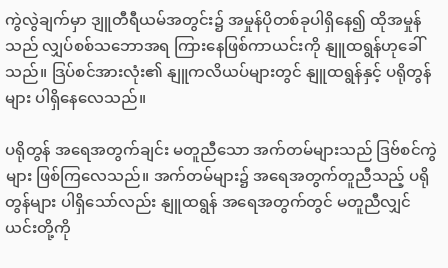ကွဲလွဲချက်မှာ ဒျူတီရီယမ်အတွင်း၌ အမှုန်ပိုတစ်ခုပါရှိနေ၍ ထိုအမှုန်သည် လျှပ်စစ်သဘောအရ ကြားနေဖြစ်ကာယင်းကို နျူထရွန်ဟုခေါ်သည်။ ဒြပ်စင်အားလုံး၏ နျူကလိယပ်များတွင် နျူထရွန်နှင့် ပရိုတွန်များ ပါရှိနေလေသည်။

ပရိုတွန် အရေအတွက်ချင်း မတူညီသော အက်တမ်များသည် ဒြဗ်စင်ကွဲများ ဖြစ်ကြလေသည်။ အက်တမ်များ၌ အရေအတွက်တူညီသည့် ပရိုတွန်များ ပါရှိသော်လည်း နျူထရွန် အရေအတွက်တွင် မတူညီလျှင် ယင်းတို့ကို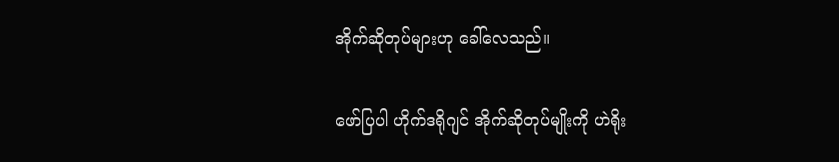အိုက်ဆိုတုပ်များဟု ခေါ်လေသည်။

ဖော်ပြပါ ဟိုက်ဒရိုဂျင် အိုက်ဆိုတုပ်မျိုးကို ဟဲရိုး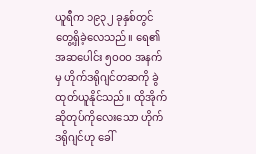ယူရီက ၁၉၃၂ ခုနှစ်တွင် တွေ့ရှိခဲ့လေသည်။ ရေ၏ အဆပေါင်း ၅ဝဝဝ အနက်မှ ဟိုက်ဒရိုဂျင်တဆကို ခွဲထုတ်ယူနိုင်သည်။ ထိုအိုက်ဆိုတုပ်ကိုလေးသော ဟိုက်ဒရိုဂျင်ဟု ခေါ်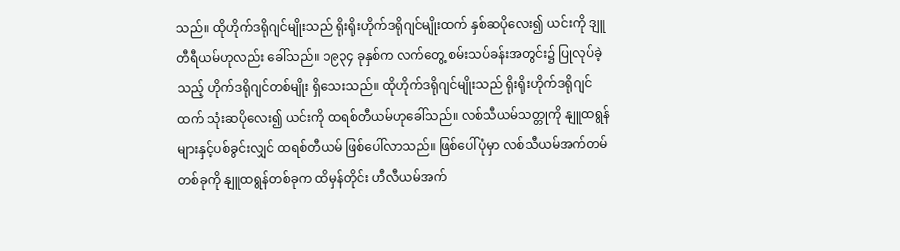သည်။ ထိုဟိုက်ဒရိုဂျင်မျိုးသည် ရိုးရိုးဟိုက်ဒရိုဂျင်မျိုးထက် နှစ်ဆပိုလေး၍ ယင်းကို ဒျူတီရီယမ်ဟုလည်း ခေါ်သည်။ ၁၉၃၄ ခုနှစ်က လက်တွေ့ စမ်းသပ်ခန်းအတွင်း၌ ပြုလုပ်ခဲ့သည့် ဟိုက်ဒရိုဂျင်တစ်မျိုး ရှိသေးသည်။ ထိုဟိုက်ဒရိုဂျင်မျိုးသည် ရိုးရိုးဟိုက်ဒရိုဂျင်ထက် သုံးဆပိုလေး၍ ယင်းကို ထရစ်တီယမ်ဟုခေါ်သည်။ လစ်သီယမ်သတ္တုကို နျူထရွန်များနှင့်ပစ်ခွင်းလျှင် ထရစ်တီယမ် ဖြစ်ပေါ်လာသည်။ ဖြစ်ပေါ်ပုံမှာ လစ်သီယမ်အက်တမ်တစ်ခုကို နျူထရွန်တစ်ခုက ထိမှန်တိုင်း ဟီလီယမ်အက်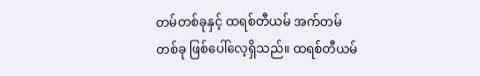တမ်တစ်ခုနှင့် ထရစ်တီယမ် အက်တမ်တစ်ခု ဖြစ်ပေါ်လေ့ရှိသည်။ ထရစ်တီယမ်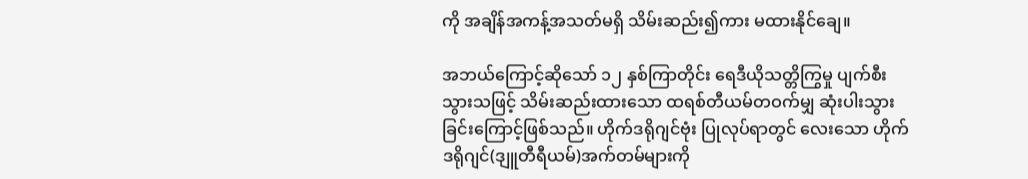ကို အချိန်အကန့်အသတ်မရှိ သိမ်းဆည်း၍ကား မထားနိုင်ချေ။

အဘယ်ကြောင့်ဆိုသော် ၁၂ နှစ်ကြာတိုင်း ရေဒီယိုသတ္တိကြွမှု ပျက်စီးသွားသဖြင့် သိမ်းဆည်းထားသော ထရစ်တီယမ်တဝက်မျှ ဆုံးပါးသွားခြင်းကြောင့်ဖြစ်သည်။ ဟိုက်ဒရိုဂျင်ဗုံး ပြုလုပ်ရာတွင် လေးသော ဟိုက်ဒရိုဂျင်(ဒျူတီရီယမ်)အက်တမ်များကို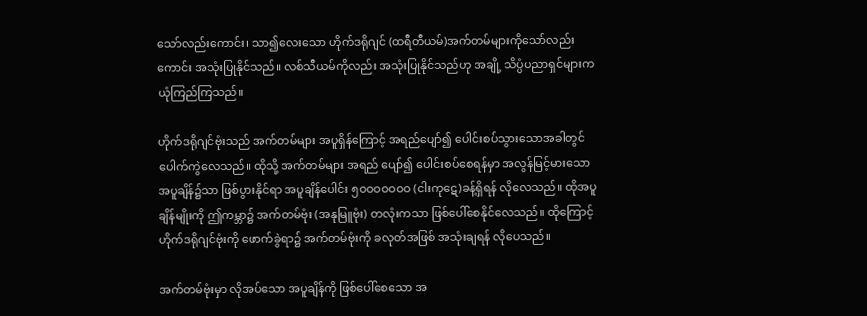သော်လည်းကောင်း၊ သာ၍လေးသော ဟိုက်ဒရိုဂျင် (ထရီတီယမ်)အက်တမ်များကိုသော်လည်းကောင်း အသုံးပြုနိုင်သည်။ လစ်သီယမ်ကိုလည်း အသုံးပြုနိုင်သည်ဟု အချို့ သိပ္ပံပညာရှင်များက ယုံကြည်ကြသည်။

ဟိုက်ဒရိုဂျင်ဗုံးသည် အက်တမ်များ အပူရှိန်ကြောင့် အရည်ပျော်၍ ပေါင်းစပ်သွားသောအခါတွင် ပေါက်ကွဲလေသည်။ ထိုသို့ အက်တမ်များ အရည် ပျော်၍ ပေါင်းစပ်စေရန်မှာ အလွန်မြင့်မားသော အပူချိန်၌သာ ဖြစ်ပွားနိုင်ရာ အပူချိန်ပေါင်း ၅ဝဝဝဝဝဝဝ (ငါးကုဋေ)ခန့်ရှိရန် လိုလေသည်။ ထိုအပူချိန်မျိုးကို ဤကမ္ဘာ၌ အက်တမ်ဗုံး (အနုမြူဗုံး) တလုံးကသာ ဖြစ်ပေါ်စေနိုင်လေသည်။ ထိုကြောင့် ဟိုက်ဒရိုဂျင်ဗုံးကို ဖောက်ခွဲရာ၌ အက်တမ်ဗုံးကို ခလုတ်အဖြစ် အသုံးချရန် လိုပေသည်။

အက်တမ်ဗုံးမှာ လိုအပ်သော အပူချိန်ကို ဖြစ်ပေါ်စေသော အ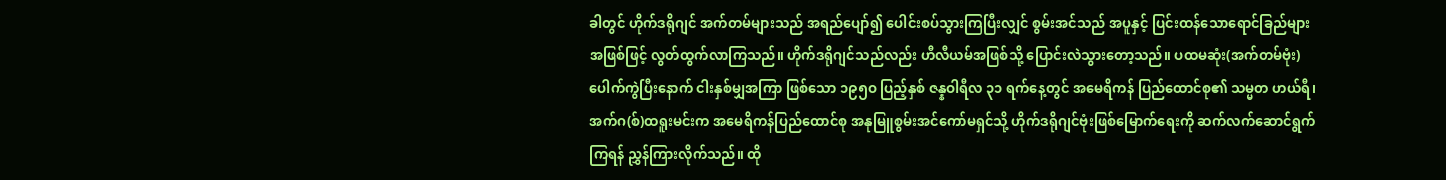ခါတွင် ဟိုက်ဒရိုဂျင် အက်တမ်များသည် အရည်ပျော်၍ ပေါင်းစပ်သွားကြပြီးလျှင် စွမ်းအင်သည် အပူနှင့် ပြင်းထန်သောရောင်ခြည်များအဖြစ်ဖြင့် လွတ်ထွက်လာကြသည်။ ဟိုက်ဒရိုဂျင်သည်လည်း ဟီလီယမ်အဖြစ်သို့ ပြောင်းလဲသွားတော့သည်။ ပထမဆုံး(အက်တမ်ဗုံး) ပေါက်ကွဲပြီးနောက် ငါးနှစ်မျှအကြာ ဖြစ်သော ၁၉၅ဝ ပြည့်နှစ် ဇန္နဝါရီလ ၃၁ ရက်နေ့တွင် အမေရိကန် ပြည်ထောင်စု၏ သမ္မတ ဟယ်ရီ၊ အက်ဂ(စ်)ထရူးမင်းက အမေရိကန်ပြည်ထောင်စု အနုမြူစွမ်းအင်ကော်မရှင်သို့ ဟိုက်ဒရိုဂျင်ဗုံးဖြစ်မြောက်ရေးကို ဆက်လက်ဆောင်ရွက်ကြရန် ညွှန်ကြားလိုက်သည်။ ထို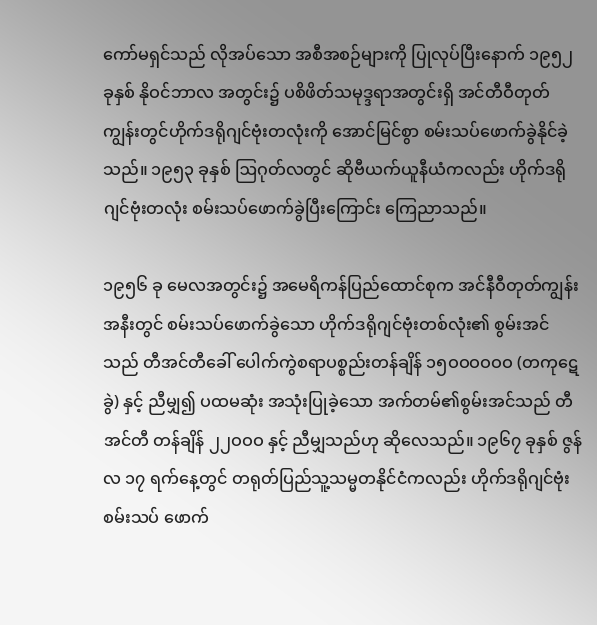ကော်မရှင်သည် လိုအပ်သော အစီအစဉ်များကို ပြုလုပ်ပြီးနောက် ၁၉၅၂ ခုနှစ် နိုဝင်ဘာလ အတွင်း၌ ပစိဖိတ်သမုဒ္ဒရာအတွင်းရှိ အင်တီဝီတုတ်ကျွန်းတွင်ဟိုက်ဒရိုဂျင်ဗုံးတလုံးကို အောင်မြင်စွာ စမ်းသပ်ဖောက်ခွဲနိုင်ခဲ့သည်။ ၁၉၅၃ ခုနှစ် ဩဂုတ်လတွင် ဆိုဗီယက်ယူနီယံကလည်း ဟိုက်ဒရိုဂျင်ဗုံးတလုံး စမ်းသပ်ဖောက်ခွဲပြီးကြောင်း ကြေညာသည်။

၁၉၅၆ ခု မေလအတွင်း၌ အမေရိကန်ပြည်ထောင်စုက အင်နီဝီတုတ်ကျွန်းအနီးတွင် စမ်းသပ်ဖောက်ခွဲသော ဟိုက်ဒရိုဂျင်ဗုံးတစ်လုံး၏ စွမ်းအင်သည် တီအင်တီခေါ် ပေါက်ကွဲစရာပစ္စည်းတန်ချိန် ၁၅ဝဝဝဝဝဝ (တကုဋေခွဲ) နှင့် ညီမျှ၍ ပထမဆုံး အသုံးပြုခဲ့သော အက်တမ်၏စွမ်းအင်သည် တီအင်တီ တန်ချိန် ၂၂ဝဝဝ နှင့် ညီမျှသည်ဟု ဆိုလေသည်။ ၁၉၆၇ ခုနှစ် ဇွန်လ ၁၇ ရက်နေ့တွင် တရုတ်ပြည်သူ့သမ္မတနိုင်ငံကလည်း ဟိုက်ဒရိုဂျင်ဗုံးစမ်းသပ် ဖောက်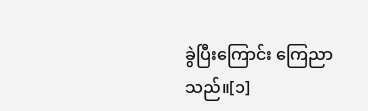ခွဲပြီးကြောင်း ကြေညာသည်။[၁]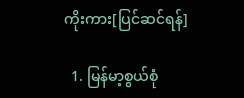ကိုးကား[ပြင်ဆင်ရန်]

  1. မြန်မာ့စွယ်စုံ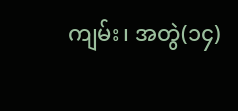ကျမ်း၊ အတွဲ(၁၄)